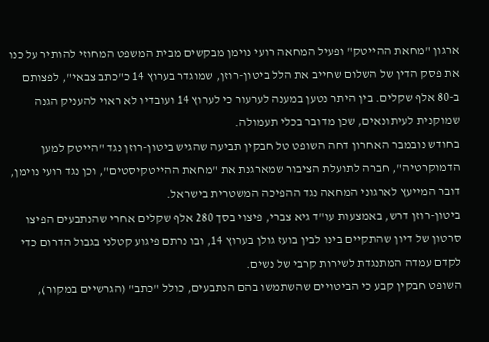ארגון "מחאת ההייטק" ופעיל המחאה רועי נוימן מבקשים מבית המשפט המחוזי להותיר על כנו את פסק הדין של השלום שחייב את הלל ביטון-רוזן, שמוגדר בערוץ 14 כ"כתב צבאי", לפצותם ב-80 אלף שקלים. בין היתר נטען במענה לערעור כי לערוץ 14 ועובדיו לא ראוי להעניק הגנה שמוקנית לעיתונאים, שכן מדובר בכלי תעמולה.
בחודש נובמבר האחרון דחה השופט טל חבקין תביעה שהגיש ביטון-רוזן נגד "הייטק למען הדמוקרטיה", חברה לתועלת הציבור שמארגנת את "מחאת ההייטקיסטים", וכן נגד רועי נוימן, דובר המייעץ לארגוני המחאה נגד ההפיכה המשטרית בישראל.
ביטון-רוזן דרש, באמצעות עו"ד גיא צברי, פיצוי בסך 280 אלף שקלים אחרי שהנתבעים הפיצו סרטון של דיון שהתקיים בינו לבין בועז גולן בערוץ 14, ובו נרתם פיגוע קטלני בגבול הדרום כדי לקדם עמדה המתנגדת לשירות קרבי של נשים.
השופט חבקין קבע כי הביטויים שהשתמשו בהם הנתבעים, כולל "כתב" (הגרשיים במקור),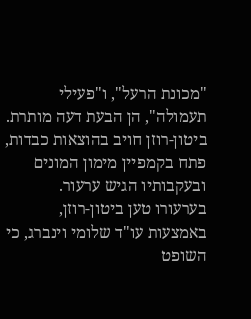"מכונת הרעל", ו"פעילי תעמולה", הן הבעת דעה מותרת.
ביטון-רוזן חויב בהוצאות כבדות, פתח בקמפיין מימון המונים ובעקבותיו הגיש ערעור.
בערעורו טען ביטון-רוזן, באמצעות עו"ד שלומי וינברג, כי השופט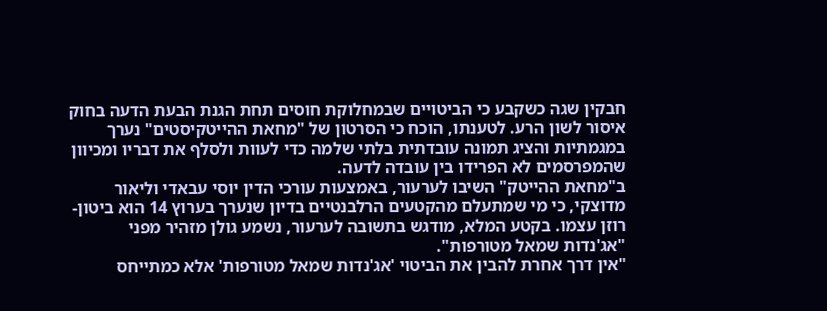חבקין שגה כשקבע כי הביטויים שבמחלוקת חוסים תחת הגנת הבעת הדעה בחוק איסור לשון הרע. לטענתו, הוכח כי הסרטון של "מחאת ההייטקיסטים" נערך במגמתיות והציג תמונה עובדתית בלתי שלמה כדי לעוות ולסלף את דבריו ומכיוון שהמפרסמים לא הפרידו בין עובדה לדעה.
ב"מחאת ההייטק" השיבו לערעור, באמצעות עורכי הדין יוסי עבאדי וליאור מדוצקי, כי מי שמתעלם מהקטעים הרלבנטיים בדיון שנערך בערוץ 14 הוא ביטון-רוזן עצמו. בקטע המלא, מודגש בתשובה לערעור, נשמע גולן מזהיר מפני "אג'נדות שמאל מטורפות".
"אין דרך אחרת להבין את הביטוי 'אג'נדות שמאל מטורפות' אלא כמתייחס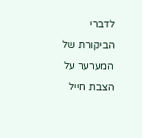לדברי הביקורת של המערער על הצבת חייל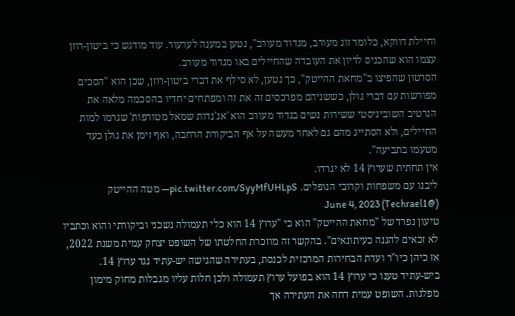וחיילת דווקא, כלומר זוג מעורב, מגדוד מעורב", נטען במענה לערעור. עוד מודגש כי ביטון-רוזן עצמו הוא שהכניס לדיון את העובדה שהחיילים באו מגדוד מעורב.
הסרטון שהפיצו ב"מחאת ההייטק", כך נטען, לא סילף את דברי ביטון-רוזן, שכן הוא "הסכים מפורשות עם דברי גולן, כששניהם מפרכסים זה את זה ומפתחים יחדיו בהסכמה מלאה את הנרטיב השוביניסטי ששירות נשים בגדוד מעורב הוא 'אג'נדות שמאל מטורפות' שגרמו למות החיילים, ולא הסתייג מהם גם לאחר מעשה על אף הביקורת הרחבה, ואף זימן את גולן כעד מטעמו בתביעה".
אין תחתית שערוץ 14 לא יגרדו.
ליבנו עם משפחות וקרובי הנופלים. pic.twitter.com/SyyMfUHLpS— מטה ההייטק (@Techrael1) June 4, 2023
טיעון נפרד של "מחאת ההייטק" הוא כי "ערוץ 14 הוא כלי תעמולה נשכני וביקורתי והוא וכתביו לא זכאים להגנה כעיתונאים". בהקשר זה מוזכרת החלטתו של השופט יצחק עמית משנת 2022, אז כיהן כיו"ר ועדת הבחירות המרכזית לכנסת, בעתירה שהגישה יש-עתיד נגד ערוץ 14.
ביש-עתיד טענו כי ערוץ 14 הוא בפועל ערוץ תעמולה ולכן חלות עליו מגבלות מחוק מימון מפלגות. השופט עמית דחה את העתירה אך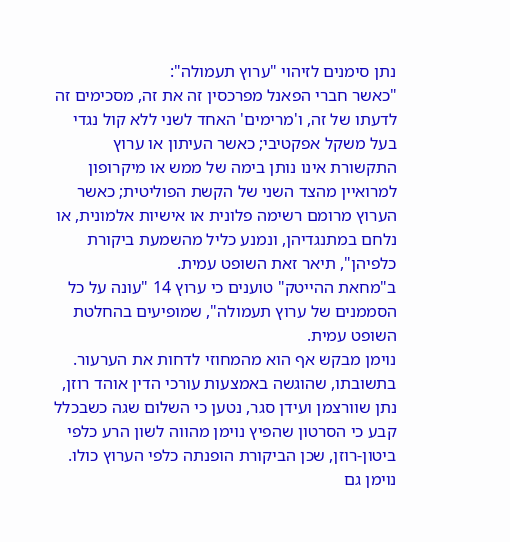נתן סימנים לזיהוי "ערוץ תעמולה":
"כאשר חברי הפאנל מפרכסין זה את זה, מסכימים זה לדעתו של זה, ו'מרימים' האחד לשני ללא קול נגדי בעל משקל אפקטיבי; כאשר העיתון או ערוץ התקשורת אינו נותן בימה של ממש או מיקרופון למרואיין מהצד השני של הקשת הפוליטית; כאשר הערוץ מרומם רשימה פלונית או אישיות אלמונית, או נלחם במתנגדיהן, ונמנע כליל מהשמעת ביקורת כלפיהן", תיאר זאת השופט עמית.
ב"מחאת ההייטק" טוענים כי ערוץ 14 "עונה על כל הסממנים של ערוץ תעמולה", שמופיעים בהחלטת השופט עמית.
נוימן מבקש אף הוא מהמחוזי לדחות את הערעור. בתשובתו, שהוגשה באמצעות עורכי הדין אוהד רוזן, נתן שוורצמן ועידן סגר, נטען כי השלום שגה כשבכלל קבע כי הסרטון שהפיץ נוימן מהווה לשון הרע כלפי ביטון-רוזן, שכן הביקורת הופנתה כלפי הערוץ כולו.
נוימן גם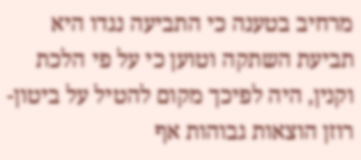מרחיב בטענה כי התביעה נגדו היא תביעת השתקה וטוען כי על פי הלכת וקנין, היה לפיכך מקום להטיל על ביטון-רוזן הוצאות גבוהות אף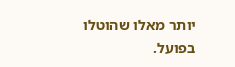יותר מאלו שהוטלו בפועל.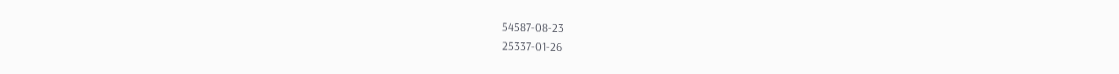54587-08-23
25337-01-26